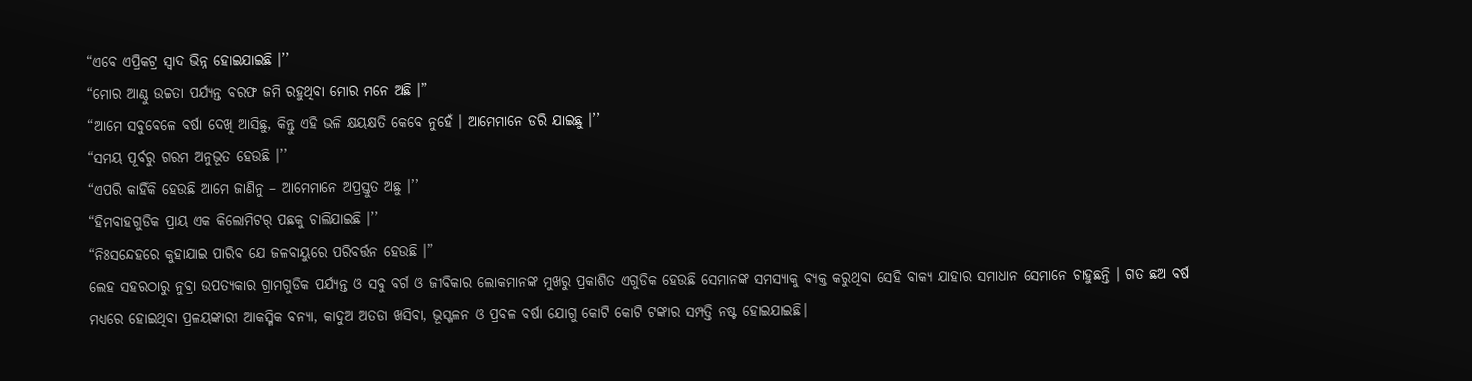“ଏବେ ଏପ୍ରିକଟ୍ର ସ୍ୱାଦ ଭିନ୍ନ ହୋଇଯାଇଛି ।’’
“ମୋର ଆଣ୍ଠୁ ଉଚ୍ଚତା ପର୍ଯ୍ୟନ୍ତ ବରଫ ଜମି ରହୁଥିବା ମୋର ମନେ ଅଛି ।”
“ଆମେ ସବୁବେଳେ ବର୍ଷା ଦେଖି ଆସିଛୁ, କିନ୍ତୁ ଏହି ଭଳି କ୍ଷୟକ୍ଷତି କେବେ ନୁହେଁ । ଆମେମାନେ ଡରି ଯାଇଛୁ ।’’
“ସମୟ ପୂର୍ବରୁ ଗରମ ଅନୁଭୂତ ହେଉଛି ।’’
“ଏପରି କାହିଁକି ହେଉଛି ଆମେ ଜାଣିନୁ – ଆମେମାନେ ଅପ୍ରସ୍ତୁତ ଅଛୁ ।’’
“ହିମବାହଗୁଡିକ ପ୍ରାୟ ଏକ କିଲୋମିଟର୍ ପଛକୁ ଚାଲିଯାଇଛି ।’’
“ନିଃସନ୍ଦେହରେ କୁହାଯାଇ ପାରିବ ଯେ ଜଳବାୟୁରେ ପରିବର୍ତ୍ତନ ହେଉଛି ।”
ଲେହ ସହରଠାରୁ ନୁବ୍ରା ଉପତ୍ୟକାର ଗ୍ରାମଗୁଡିକ ପର୍ଯ୍ୟନ୍ତ ଓ ସବୁ ବର୍ଗ ଓ ଜୀବିକାର ଲୋକମାନଙ୍କ ମୁଖରୁ ପ୍ରକାଶିତ ଏଗୁଡିକ ହେଉଛି ସେମାନଙ୍କ ସମସ୍ୟାକୁ ବ୍ୟକ୍ତ କରୁଥିବା ସେହି ବାକ୍ୟ ଯାହାର ସମାଧାନ ସେମାନେ ଚାହୁଛନ୍ତି । ଗତ ଛଅ ବର୍ଷ ମଧ୍ୟରେ ହୋଇଥିବା ପ୍ରଳୟଙ୍କାରୀ ଆକସ୍ମିକ ବନ୍ୟା, କାଦୁଅ ଅତଡା ଖସିବା, ଭୂସ୍ଖଳନ ଓ ପ୍ରବଳ ବର୍ଷା ଯୋଗୁ କୋଟି କୋଟି ଟଙ୍କାର ସମ୍ପତ୍ତି ନଷ୍ଟ ହୋଇଯାଇଛି।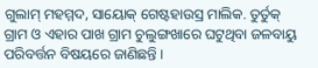ଗୁଲାମ୍ ମହମ୍ମଦ, ସାୟୋକ୍ ଗେଷ୍ଟହାଉସ୍ର ମାଲିକ. ତୁର୍ତୁକ୍ ଗ୍ରାମ ଓ ଏହାର ପାଖ ଗ୍ରାମ ଚୁଲୁଙ୍ଗଖାରେ ଘଟୁଥିବା ଜଳବାୟୁ ପରିବର୍ତ୍ତନ ବିଷୟରେ ଜାଣିଛନ୍ତି ।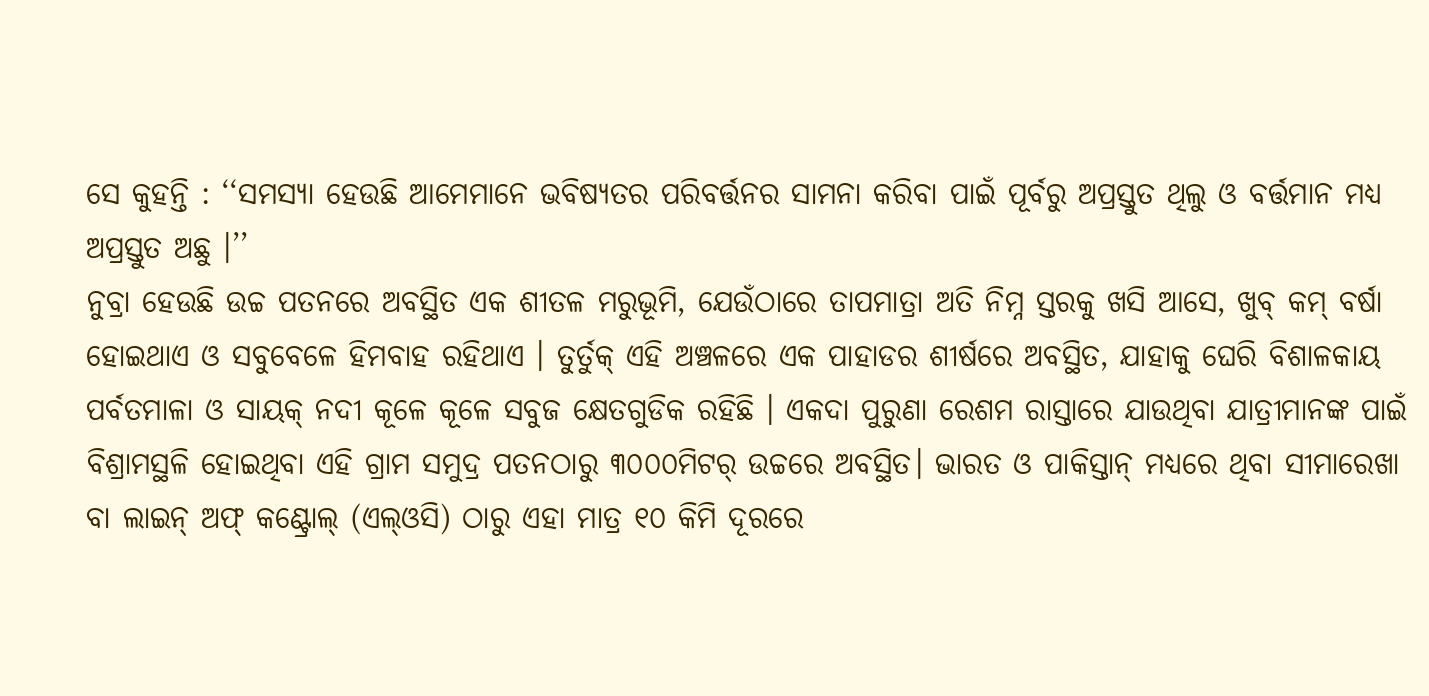ସେ କୁହନ୍ତି : ‘‘ସମସ୍ୟା ହେଉଛି ଆମେମାନେ ଭବିଷ୍ୟତର ପରିବର୍ତ୍ତନର ସାମନା କରିବା ପାଇଁ ପୂର୍ବରୁ ଅପ୍ରସ୍ତୁତ ଥିଲୁ ଓ ବର୍ତ୍ତମାନ ମଧ୍ୟ ଅପ୍ରସ୍ତୁତ ଅଛୁ ।’’
ନୁବ୍ରା ହେଉଛି ଉଚ୍ଚ ପତନରେ ଅବସ୍ଥିତ ଏକ ଶୀତଳ ମରୁଭୂମି, ଯେଉଁଠାରେ ତାପମାତ୍ରା ଅତି ନିମ୍ନ ସ୍ତରକୁ ଖସି ଆସେ, ଖୁବ୍ କମ୍ ବର୍ଷା ହୋଇଥାଏ ଓ ସବୁବେଳେ ହିମବାହ ରହିଥାଏ । ତୁର୍ତୁକ୍ ଏହି ଅଞ୍ଚଳରେ ଏକ ପାହାଡର ଶୀର୍ଷରେ ଅବସ୍ଥିତ, ଯାହାକୁ ଘେରି ବିଶାଳକାୟ ପର୍ବତମାଳା ଓ ସାୟକ୍ ନଦୀ କୂଳେ କୂଳେ ସବୁଜ କ୍ଷେତଗୁଡିକ ରହିଛି । ଏକଦା ପୁରୁଣା ରେଶମ ରାସ୍ତାରେ ଯାଉଥିବା ଯାତ୍ରୀମାନଙ୍କ ପାଇଁ ବିଶ୍ରାମସ୍ଥଳି ହୋଇଥିବା ଏହି ଗ୍ରାମ ସମୁଦ୍ର ପତନଠାରୁ ୩୦୦୦ମିଟର୍ ଉଚ୍ଚରେ ଅବସ୍ଥିତ। ଭାରତ ଓ ପାକିସ୍ତାନ୍ ମଧ୍ୟରେ ଥିବା ସୀମାରେଖା ବା ଲାଇନ୍ ଅଫ୍ କଣ୍ଟ୍ରୋଲ୍ (ଏଲ୍ଓସି) ଠାରୁ ଏହା ମାତ୍ର ୧୦ କିମି ଦୂରରେ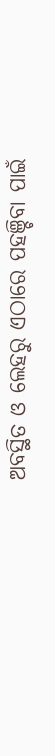ଅବସ୍ଥିତ ଓ ଲେହରୁ ଏଠାରେ ପହଞ୍ଚିବା ପାଇଁ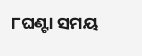୮ଘଣ୍ଟା ସମୟ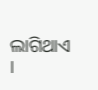ଲାଗିଥାଏ ।